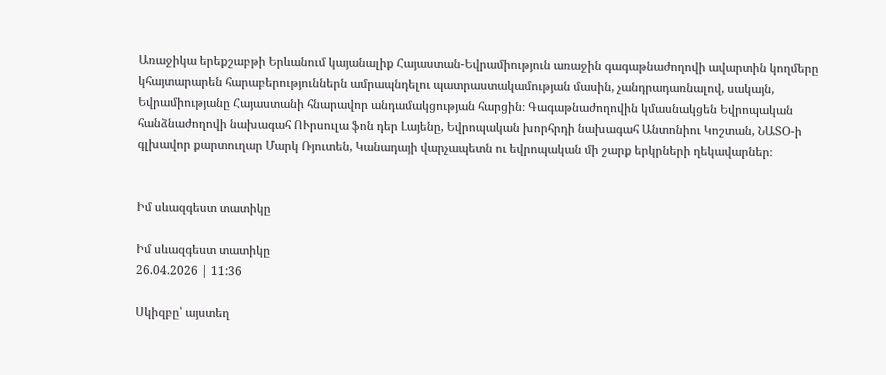Առաջիկա երեքշաբթի Երևանում կայանալիք Հայաստան-Եվրամիություն առաջին գագաթնաժողովի ավարտին կողմերը կհայտարարեն հարաբերություններն ամրապնդելու պատրաստակամության մասին, չանդրադառնալով, սակայն, Եվրամիությանը Հայաստանի հնարավոր անդամակցության հարցին։ Գագաթնաժողովին կմասնակցեն Եվրոպական հանձնաժողովի նախագահ ՈՒրսուլա ֆոն դեր Լայենը, Եվրոպական խորհրդի նախագահ Անտոնիու Կոշտան, ՆԱՏՕ-ի գլխավոր քարտուղար Մարկ Ռյուտեն, Կանադայի վարչապետն ու եվրոպական մի շարք երկրների ղեկավարներ։


Իմ սևազգեստ տատիկը

Իմ սևազգեստ տատիկը
26.04.2026 | 11:36

Սկիզբը՝ այստեղ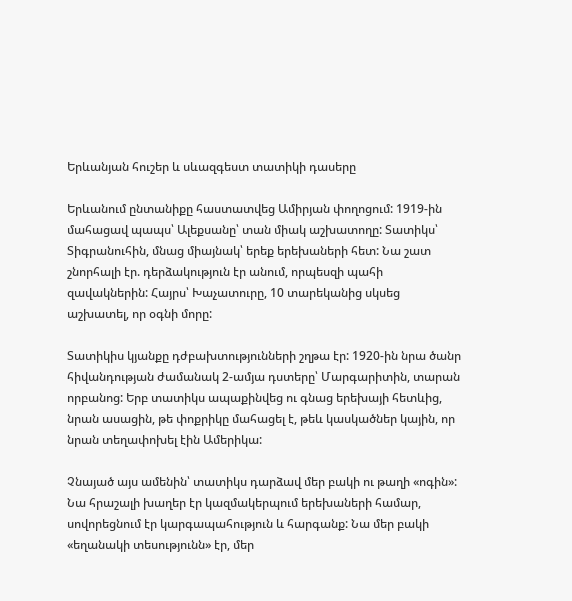Երևանյան հուշեր և սևազգեստ տատիկի դասերը

Երևանում ընտանիքը հաստատվեց Ամիրյան փողոցում: 1919-ին մահացավ պապս՝ Ալեքսանը՝ տան միակ աշխատողը: Տատիկս՝ Տիգրանուհին, մնաց միայնակ՝ երեք երեխաների հետ: Նա շատ շնորհալի էր. դերձակություն էր անում, որպեսզի պահի զավակներին: Հայրս՝ Խաչատուրը, 10 տարեկանից սկսեց աշխատել, որ օգնի մորը:

Տատիկիս կյանքը դժբախտությունների շղթա էր: 1920-ին նրա ծանր հիվանդության ժամանակ 2-ամյա դստերը՝ Մարգարիտին, տարան որբանոց: Երբ տատիկս ապաքինվեց ու գնաց երեխայի հետևից, նրան ասացին, թե փոքրիկը մահացել է, թեև կասկածներ կային, որ նրան տեղափոխել էին Ամերիկա:

Չնայած այս ամենին՝ տատիկս դարձավ մեր բակի ու թաղի «ոգին»: Նա հրաշալի խաղեր էր կազմակերպում երեխաների համար, սովորեցնում էր կարգապահություն և հարգանք: Նա մեր բակի «եղանակի տեսությունն» էր, մեր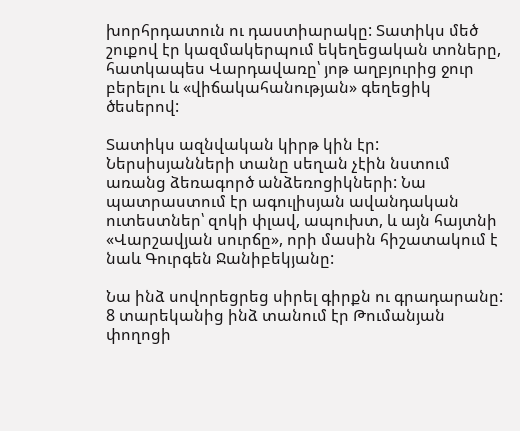խորհրդատուն ու դաստիարակը: Տատիկս մեծ շուքով էր կազմակերպում եկեղեցական տոները, հատկապես Վարդավառը՝ յոթ աղբյուրից ջուր բերելու և «վիճակահանության» գեղեցիկ ծեսերով:

Տատիկս ազնվական կիրթ կին էր: Ներսիսյանների տանը սեղան չէին նստում առանց ձեռագործ անձեռոցիկների: Նա պատրաստում էր ագուլիսյան ավանդական ուտեստներ՝ զոկի փլավ, ապուխտ, և այն հայտնի «Վարշավյան սուրճը», որի մասին հիշատակում է նաև Գուրգեն Ջանիբեկյանը:

Նա ինձ սովորեցրեց սիրել գիրքն ու գրադարանը: 8 տարեկանից ինձ տանում էր Թումանյան փողոցի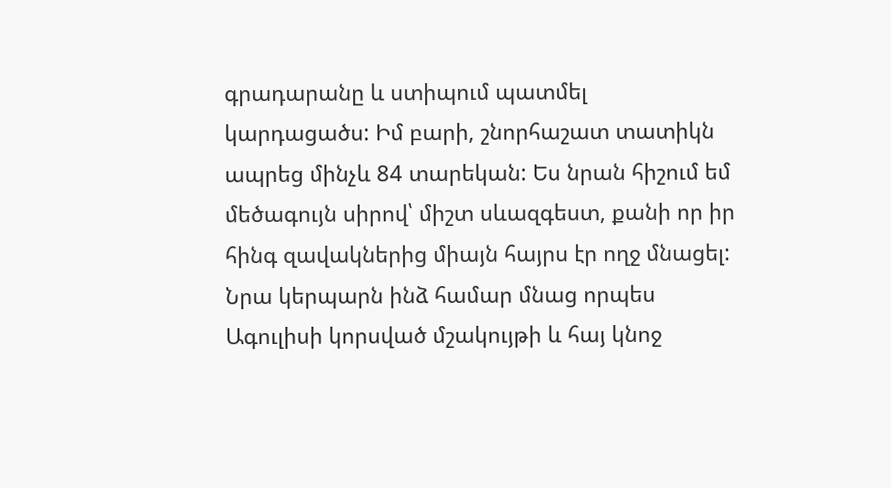գրադարանը և ստիպում պատմել կարդացածս: Իմ բարի, շնորհաշատ տատիկն ապրեց մինչև 84 տարեկան: Ես նրան հիշում եմ մեծագույն սիրով՝ միշտ սևազգեստ, քանի որ իր հինգ զավակներից միայն հայրս էր ողջ մնացել: Նրա կերպարն ինձ համար մնաց որպես Ագուլիսի կորսված մշակույթի և հայ կնոջ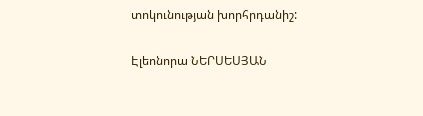տոկունության խորհրդանիշ:

Էլեոնորա ՆԵՐՍԵՍՅԱՆ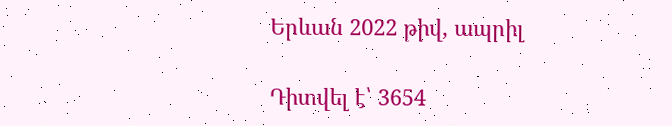Երևան 2022 թիվ, ապրիլ

Դիտվել է՝ 3654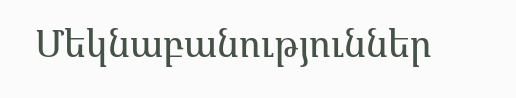Մեկնաբանություններ